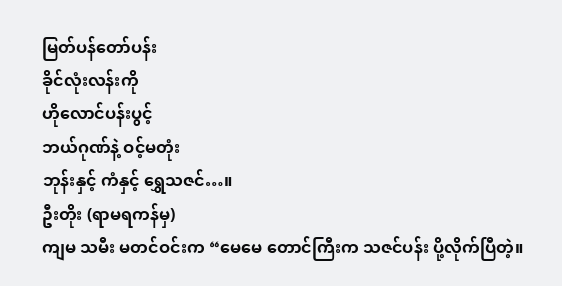မြတ်ပန်တော်ပန်း
ခိုင်လုံးလန်းကို
ဟိုလောင်ပန်းပွင့်
ဘယ်ဂုဏ်နဲ့ ဝင့်မတုံး
ဘုန်းနှင့် ကံနှင့် ရွှေသဇင်…။
ဦးတိုး (ရာမရကန်မှ)
ကျမ သမီး မတင်ဝင်းက “မေမေ တောင်ကြီးက သဇင်ပန်း ပို့လိုက်ပြီတဲ့။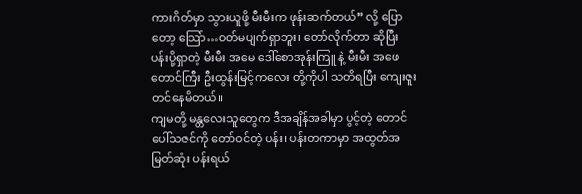ကားဂိတ်မှာ သွားယူဖို့ မီးမီးက ဖုန်းဆက်တယ်” လို့ ပြောတော့ သြော်…ဝတ်မပျက်ရှာဘူး၊ တော်လိုက်တာ ဆိုပြီး ပန်းပို့ရှာတဲ့ မီးမီး အမေ ဒေါ်စောအုန်းကြူ နဲ့ မီးမီး အဖေ တောင်ကြီး ဦးထွန်းမြင့်ကလေး တို့ကိုပါ သတိရပြီး ကျေးဇူး တင်နေမိတယ်။
ကျမတို့ မန္တလေးသူတွေက ဒီအချိန်အခါမှာ ပွင့်တဲ့ တောင်ပေါ်သဇင်ကို တော်ဝင်တဲ့ ပန်း၊ ပန်းတကာမှာ အထွတ်အမြတ်ဆုံး ပန်းရယ်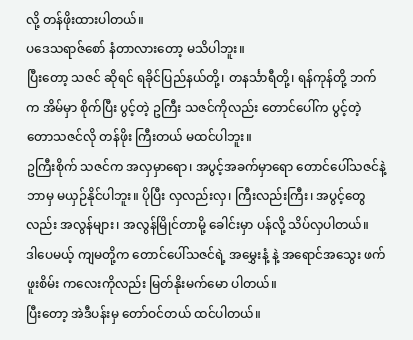လို့ တန်ဖိုးထားပါတယ်။
ပဒေသရာဇ်စော် နံတာလားတော့ မသိပါဘူး။
ပြီးတော့ သဇင် ဆိုရင် ရခိုင်ပြည်နယ်တို့၊ တနင်္သာရီတို့၊ ရန်ကုန်တို့ ဘက်က အိမ်မှာ စိုက်ပြီး ပွင့်တဲ့ ဥကြီး သဇင်ကိုလည်း တောင်ပေါ်က ပွင့်တဲ့ တောသဇင်လို တန်ဖိုး ကြီးတယ် မထင်ပါဘူး။
ဥကြီးစိုက် သဇင်က အလှမှာရော၊ အပွင့်အခက်မှာရော တောင်ပေါ်သဇင်နဲ့ ဘာမှ မယှဉ်နိုင်ပါဘူး။ ပိုပြီး လှလည်းလှ၊ ကြီးလည်းကြီး၊ အပွင့်တွေလည်း အလွန်များ၊ အလွန်မြိုင်တာမို့ ခေါင်းမှာ ပန်လို့ သိပ်လှပါတယ်။
ဒါပေမယ့် ကျမတို့က တောင်ပေါ်သဇင်ရဲ့ အမွှေးနံ့ နဲ့ အရောင်အသွေး ဖက်ဖူးစိမ်း ကလေးကိုလည်း မြတ်နိုးမက်မော ပါတယ်။
ပြီးတော့ အဲဒီပန်းမှ တော်ဝင်တယ် ထင်ပါတယ်။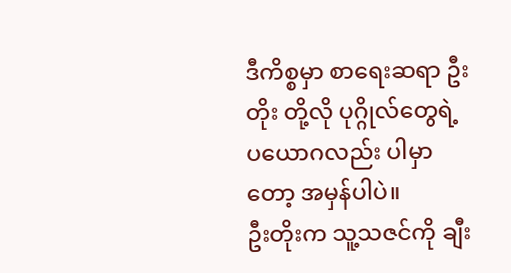ဒီကိစ္စမှာ စာရေးဆရာ ဦးတိုး တို့လို ပုဂ္ဂိုလ်တွေရဲ့ ပယောဂလည်း ပါမှာတော့ အမှန်ပါပဲ။
ဦးတိုးက သူ့သဇင်ကို ချီး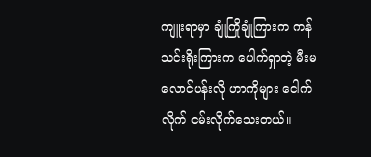ကျူးရာမှာ ချုံကြိုချုံကြားက ကန်သင်းရိုးကြားက ပေါက်ရှာတဲ့ မီးမလောင်ပန်းလို ဟာကိုများ ငေါက်လိုက် ငမ်းလိုက်သေးတယ်။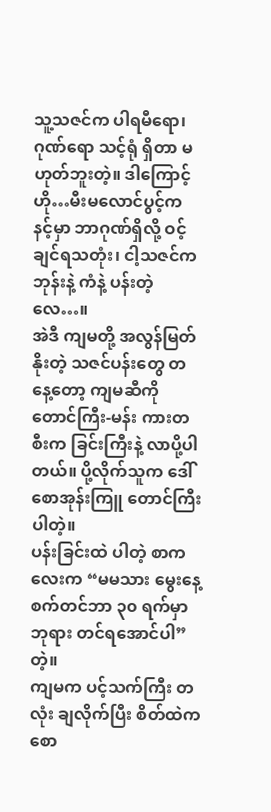သူ့သဇင်က ပါရမီရော၊ ဂုဏ်ရော သင့်ရုံ ရှိတာ မဟုတ်ဘူးတဲ့။ ဒါကြောင့် ဟို…မီးမလောင်ပွင့်က နင့်မှာ ဘာဂုဏ်ရှိလို့ ဝင့်ချင်ရသတုံး၊ ငါ့သဇင်က ဘုန်းနဲ့ ကံနဲ့ ပန်းတဲ့လေ…။
အဲဒီ ကျမတို့ အလွန်မြတ်နိုးတဲ့ သဇင်ပန်းတွေ တနေ့တော့ ကျမဆီကို တောင်ကြီး-မန်း ကားတစီးက ခြင်းကြီးနဲ့ လာပို့ပါတယ်။ ပို့လိုက်သူက ဒေါ်စောအုန်းကြူ တောင်ကြီး ပါတဲ့။
ပန်းခြင်းထဲ ပါတဲ့ စာကလေးက “မမသား မွေးနေ့ စက်တင်ဘာ ၃၀ ရက်မှာ ဘုရား တင်ရအောင်ပါ” တဲ့။
ကျမက ပင့်သက်ကြီး တလုံး ချလိုက်ပြီး စိတ်ထဲက စော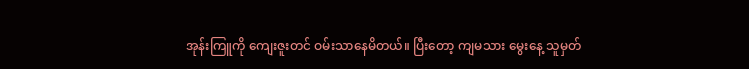အုန်းကြူကို ကျေးဇူးတင် ဝမ်းသာနေမိတယ်။ ပြီးတော့ ကျမသား မွေးနေ့ သူမှတ်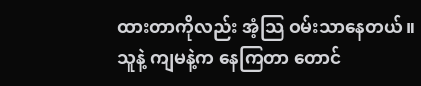ထားတာကိုလည်း အံ့သြ ဝမ်းသာနေတယ်။
သူနဲ့ ကျမနဲ့က နေကြတာ တောင်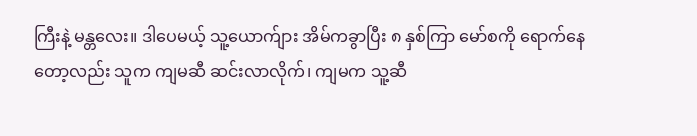ကြီးနဲ့ မန္တလေး။ ဒါပေမယ့် သူ့ယောက်ျား အိမ်ကခွာပြီး ၈ နှစ်ကြာ မော်စကို ရောက်နေတော့လည်း သူက ကျမဆီ ဆင်းလာလိုက်၊ ကျမက သူ့ဆီ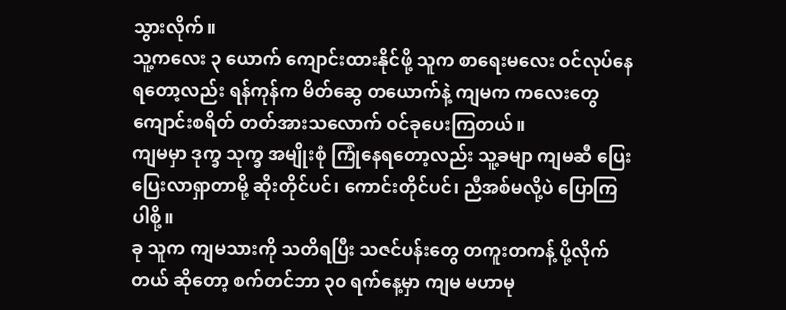သွားလိုက်။
သူ့ကလေး ၃ ယောက် ကျောင်းထားနိုင်ဖို့ သူက စာရေးမလေး ဝင်လုပ်နေရတော့လည်း ရန်ကုန်က မိတ်ဆွေ တယောက်နဲ့ ကျမက ကလေးတွေ ကျောင်းစရိတ် တတ်အားသလောက် ဝင်ခုပေးကြတယ်။
ကျမမှာ ဒုက္ခ သုက္ခ အမျိုးစုံ ကြုံနေရတော့လည်း သူ့ခမျာ ကျမဆီ ပြေးပြေးလာရှာတာမို့ ဆိုးတိုင်ပင်၊ ကောင်းတိုင်ပင်၊ ညီအစ်မလို့ပဲ ပြောကြပါစို့။
ခု သူက ကျမသားကို သတိရပြီး သဇင်ပန်းတွေ တကူးတကန့် ပို့လိုက်တယ် ဆိုတော့ စက်တင်ဘာ ၃၀ ရက်နေ့မှာ ကျမ မဟာမု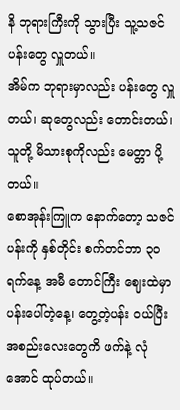နိ ဘုရားကြီးကို သွားပြီး သူ့သဇင်ပန်းတွေ လှူတယ်။
အိမ်က ဘုရားမှာလည်း ပန်းတွေ လှူတယ်၊ ဆုတွေလည်း တောင်းတယ်၊ သူတို့ မိသားစုကိုလည်း မေတ္တာ ပို့တယ်။
စောအုန်းကြူက နောက်တော့ သဇင်ပန်းကို နှစ်တိုင်း စက်တင်ဘာ ၃၀ ရက်နေ့ အမီ တောင်ကြီး ဈေးထဲမှာ ပန်းပေါ်တဲ့နေ့၊ တွေ့တဲ့ပန်း ဝယ်ပြီး အစည်းလေးတွေကိ ဖက်နဲ့ လုံအောင် ထုပ်တယ်။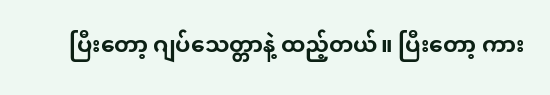ပြီးတော့ ဂျပ်သေတ္တာနဲ့ ထည့်တယ်။ ပြီးတော့ ကား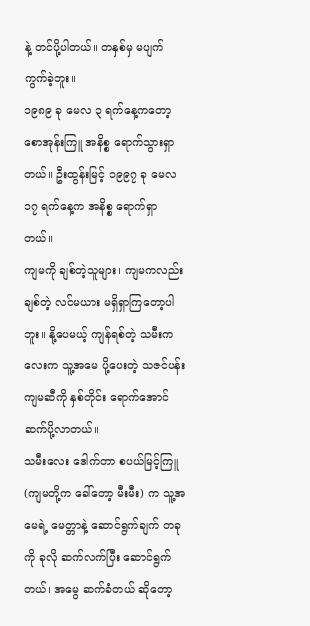နဲ့ တင်ပို့ပါတယ်။ တနှစ်မှ မပျက်ကွက်ခဲ့ဘူး။
၁၉၈၉ ခု မေလ ၃ ရက်နေ့ကတော့ စောအုန်းကြူ အနိစ္စ ရောက်သွားရှာတယ်။ ဦးထွန်းမြင့် ၁၉၉၇ ခု မေလ ၁၇ ရက်နေ့က အနိစ္စ ရောက်ရှာတယ်။
ကျမကို ချစ်တဲ့သူများ၊ ကျမကလည်း ချစ်တဲ့ လင်မယား မရှိရှာကြတော့ပါဘူး။ နို့ပေမယ့် ကျန်ရစ်တဲ့ သမီးကလေးက သူ့အမေ ပို့ပေးတဲ့ သဇင်ပန်း ကျမဆီကို နှစ်တိုင်း ရောက်အောင် ဆက်ပို့လာတယ်။
သမီးလေး ဒေါက်တာ စပယ်မြင့်ကြူ (ကျမတို့က ခေါ်တော့ မီးမီး) က သူ့အမေရဲ့ မေတ္တာနဲ့ ဆောင်ရွက်ချက် တခုကို ခုလို ဆက်လက်ပြီး ဆောင်ရွက်တယ်၊ အမွေ ဆက်ခံတယ် ဆိုတော့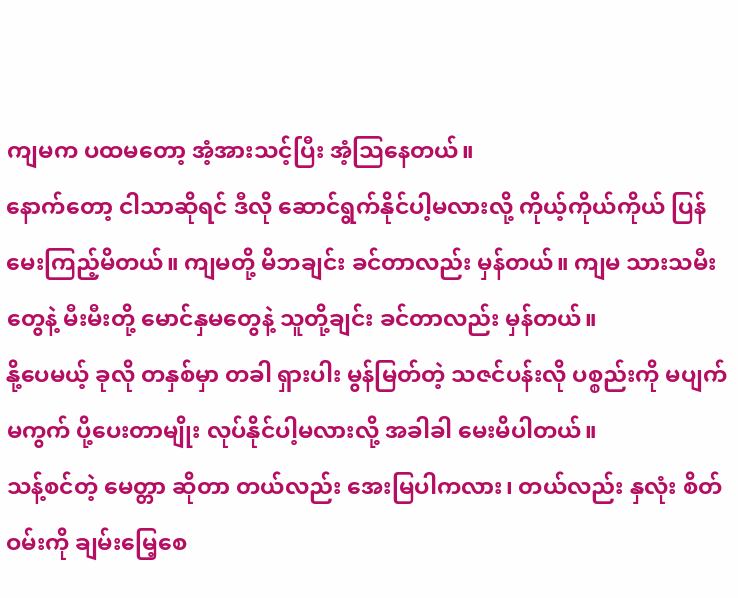ကျမက ပထမတော့ အံ့အားသင့်ပြီး အံ့သြနေတယ်။
နောက်တော့ ငါသာဆိုရင် ဒီလို ဆောင်ရွက်နိုင်ပါ့မလားလို့ ကိုယ့်ကိုယ်ကိုယ် ပြန်မေးကြည့်မိတယ်။ ကျမတို့ မိဘချင်း ခင်တာလည်း မှန်တယ်။ ကျမ သားသမီးတွေနဲ့ မီးမီးတို့ မောင်နှမတွေနဲ့ သူတို့ချင်း ခင်တာလည်း မှန်တယ်။
နို့ပေမယ့် ခုလို တနှစ်မှာ တခါ ရှားပါး မွန်မြတ်တဲ့ သဇင်ပန်းလို ပစ္စည်းကို မပျက်မကွက် ပို့ပေးတာမျိုး လုပ်နိုင်ပါ့မလားလို့ အခါခါ မေးမိပါတယ်။
သန့်စင်တဲ့ မေတ္တာ ဆိုတာ တယ်လည်း အေးမြပါကလား၊ တယ်လည်း နှလုံး စိတ်ဝမ်းကို ချမ်းမြေ့စေ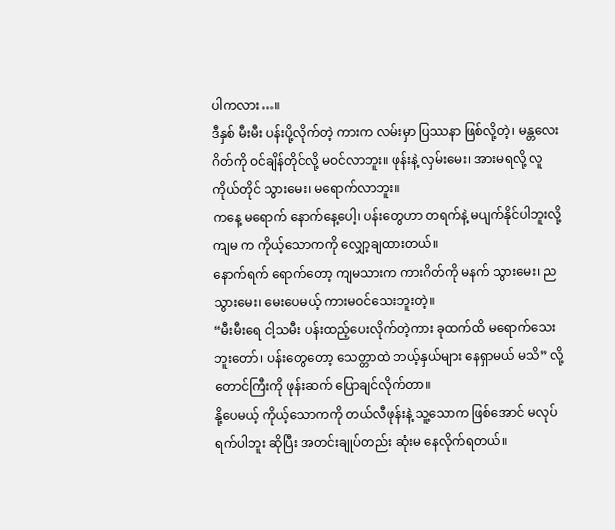ပါကလား…။
ဒီနှစ် မီးမီး ပန်းပို့လိုက်တဲ့ ကားက လမ်းမှာ ပြဿနာ ဖြစ်လို့တဲ့၊ မန္တလေးဂိတ်ကို ဝင်ချိန်တိုင်လို့ မဝင်လာဘူး။ ဖုန်းနဲ့ လှမ်းမေး၊ အားမရလို့ လူကိုယ်တိုင် သွားမေး၊ မရောက်လာဘူး။
ကနေ့ မရောက် နောက်နေ့ပေါ့၊ ပန်းတွေဟာ တရက်နဲ့ မပျက်နိုင်ပါဘူးလို့ ကျမ က ကိုယ့်သောကကို လျှော့ချထားတယ်။
နောက်ရက် ရောက်တော့ ကျမသားက ကားဂိတ်ကို မနက် သွားမေး၊ ညသွားမေး၊ မေးပေမယ့် ကားမဝင်သေးဘူးတဲ့။
“မီးမီးရေ ငါ့သမီး ပန်းထည့်ပေးလိုက်တဲ့ကား ခုထက်ထိ မရောက်သေးဘူးတော်၊ ပန်းတွေတော့ သေတ္တာထဲ ဘယ့်နှယ်များ နေရှာမယ် မသိ” လို့ တောင်ကြီးကို ဖုန်းဆက် ပြောချင်လိုက်တာ။
နို့ပေမယ့် ကိုယ့်သောကကို တယ်လီဖုန်းနဲ့ သူ့သောက ဖြစ်အောင် မလုပ်ရက်ပါဘူး ဆိုပြီး အတင်းချုပ်တည်း ဆုံးမ နေလိုက်ရတယ်။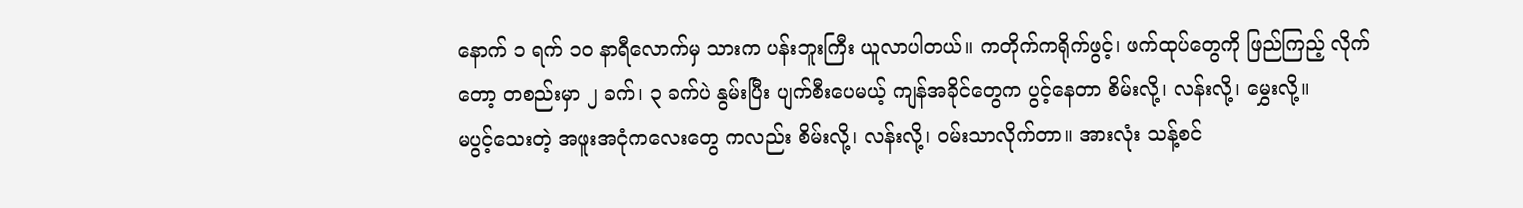နောက် ၁ ရက် ၁၀ နာရီလောက်မှ သားက ပန်းဘူးကြီး ယူလာပါတယ်။ ကတိုက်ကရိုက်ဖွင့်၊ ဖက်ထုပ်တွေကို ဖြည်ကြည့် လိုက်တော့ တစည်းမှာ ၂ ခက်၊ ၃ ခက်ပဲ နွမ်းပြီး ပျက်စီးပေမယ့် ကျန်အခိုင်တွေက ပွင့်နေတာ စိမ်းလို့၊ လန်းလို့၊ မွှေးလို့။
မပွင့်သေးတဲ့ အဖူးအငုံကလေးတွေ ကလည်း စိမ်းလို့၊ လန်းလို့၊ ဝမ်းသာလိုက်တာ။ အားလုံး သန့်စင်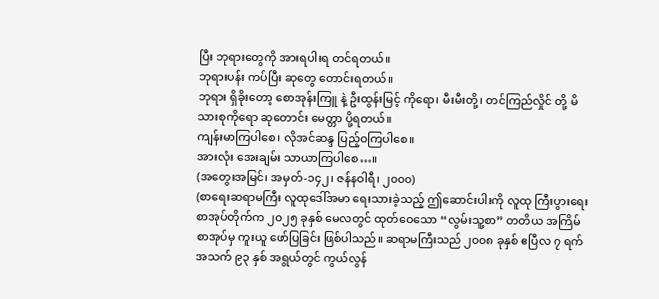ပြီး ဘုရားတွေကို အားရပါးရ တင်ရတယ်။
ဘုရားပန်း ကပ်ပြီး ဆုတွေ တောင်းရတယ်။
ဘုရား ရှိခိုးတော့ စောအုန်းကြူ နဲ့ ဦးထွန်းမြင့် ကိုရော၊ မီးမီးတို့၊ တင်ကြည်လှိုင် တို့ မိသားစုကိုရော ဆုတောင်း မေတ္တာ ပို့ရတယ်။
ကျန်းမာကြပါစေ၊ လိုအင်ဆန္ဒ ပြည့်ဝကြပါစေ။
အားလုံး အေးချမ်း သာယာကြပါစေ…။
(အတွေးအမြင်၊ အမှတ်-၁၄၂၊ ဇန်နဝါရီ၊ ၂၀၀၀)
(စာရေးဆရာမကြီး လူထုဒေါ်အမာ ရေးသားခဲ့သည့် ဤဆောင်းပါးကို လူထု ကြီးပွားရေး စာအုပ်တိုက်က ၂၀၂၅ ခုနှစ် မေလတွင် ထုတ်ဝေသော “လွမ်းသူ့စာ” တတိယ အကြိမ် စာအုပ်မှ ကူးယူ ဖော်ပြခြင်း ဖြစ်ပါသည်။ ဆရာမကြီးသည် ၂၀၀၈ ခုနှစ် ဧပြီလ ၇ ရက် အသက် ၉၃ နှစ် အရွယ်တွင် ကွယ်လွန်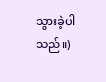သွားခဲ့ပါသည်။)